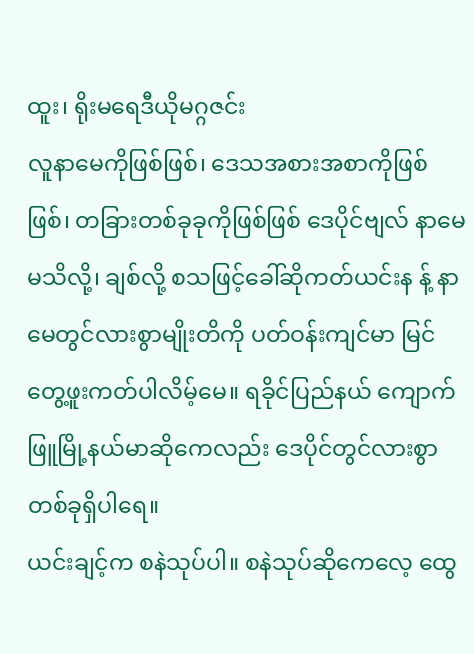ထူး၊ ရိုးမရေဒီယိုမဂ္ဂဇင်း
လူနာမေကိုဖြစ်ဖြစ်၊ ဒေသအစားအစာကိုဖြစ်ဖြစ်၊ တခြားတစ်ခုခုကိုဖြစ်ဖြစ် ဒေပိုင်ဗျလ် နာမေမသိလို့၊ ချစ်လို့ စသဖြင့်ခေါ်ဆိုကတ်ယင်းန န့် နာမေတွင်လားစွာမျိုးတိကို ပတ်ဝန်းကျင်မာ မြင်တွေ့ဖူးကတ်ပါလိမ့်မေ။ ရခိုင်ပြည်နယ် ကျောက်ဖြူမြို့နယ်မာဆိုကေလည်း ဒေပိုင်တွင်လားစွာ တစ်ခုရှိပါရေ။
ယင်းချင့်က စနဲသုပ်ပါ။ စနဲသုပ်ဆိုကေလေ့ ထွေ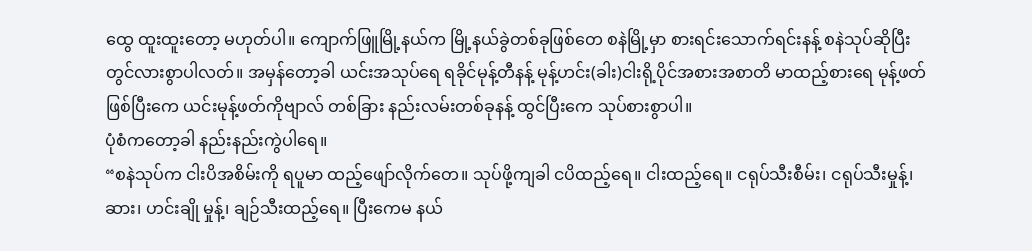ထွေ ထူးထူးတော့ မဟုတ်ပါ။ ကျောက်ဖြူမြို့နယ်က မြို့နယ်ခွဲတစ်ခုဖြစ်တေ စနဲမြို့မှာ စားရင်းသောက်ရင်းနန့် စနဲသုပ်ဆိုပြီး တွင်လားစွာပါလတ်။ အမှန်တော့ခါ ယင်းအသုပ်ရေ ရခိုင်မုန့်တီနန့် မုန့်ဟင်း(ခါး)ငါးရို့ပိုင်အစားအစာတိ မာထည့်စားရေ မုန့်ဖတ်ဖြစ်ပြီးကေ ယင်းမုန့်ဖတ်ကိုဗျာလ် တစ်ခြား နည်းလမ်းတစ်ခုနန့် ထွင်ပြီးကေ သုပ်စားစွာပါ။
ပုံစံကတော့ခါ နည်းနည်းကွဲပါရေ။
“စနဲသုပ်က ငါးပိအစိမ်းကို ရပူမာ ထည့်ဖျော်လိုက်တေ။ သုပ်ဖို့ကျခါ ငပိထည့်ရေ။ ငါးထည့်ရေ။ ငရုပ်သီးစီမ်း၊ ငရုပ်သီးမှုန့်၊ ဆား၊ ဟင်းချို မှုန့်၊ ချဉ်သီးထည့်ရေ။ ပြီးကေမ နယ်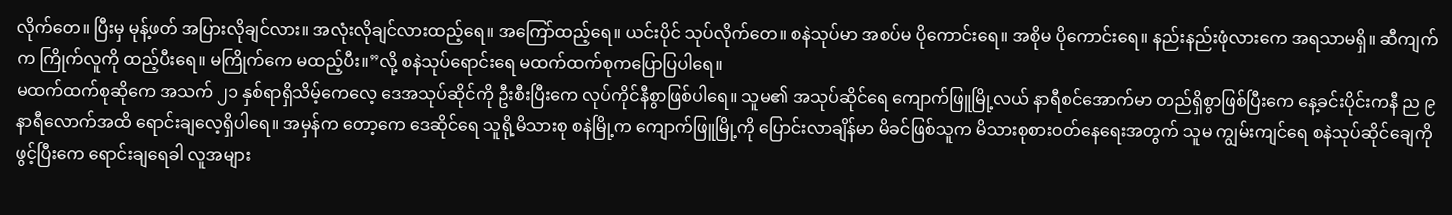လိုက်တေ။ ပြီးမှ မုန့်ဖတ် အပြားလိုချင်လား။ အလုံးလိုချင်လားထည့်ရေ။ အကြော်ထည့်ရေ။ ယင်းပိုင် သုပ်လိုက်တေ။ စနဲသုပ်မာ အစပ်မ ပိုကောင်းရေ။ အစိုမ ပိုကောင်းရေ။ နည်းနည်းဖုံလားကေ အရသာမရှိ။ ဆီကျက်က ကြိုက်လူကို ထည့်ပီးရေ။ မကြိုက်ကေ မထည့်ပီး။”လို့ စနဲသုပ်ရောင်းရေ မထက်ထက်စုကပြောပြပါရေ။
မထက်ထက်စုဆိုကေ အသက် ၂၁ နှစ်ရာရှိသိမ့်ကေလေ့ ဒေအသုပ်ဆိုင်ကို ဦးစီးပြီးကေ လုပ်ကိုင်နီစွာဖြစ်ပါရေ။ သူမ၏ အသုပ်ဆိုင်ရေ ကျောက်ဖြူမြို့လယ် နာရီစင်အောက်မာ တည်ရှိစွာဖြစ်ပြီးကေ နေ့ခင်းပိုင်းကနီ ည ၉ နာရီလောက်အထိ ရောင်းချလေ့ရှိပါရေ။ အမှန်က တော့ကေ ဒေဆိုင်ရေ သူရို့မိသားစု စနဲမြို့က ကျောက်ဖြူမြို့ကို ပြောင်းလာချိန်မာ မိခင်ဖြစ်သူက မိသားစုစားဝတ်နေရေးအတွက် သူမ ကျွမ်းကျင်ရေ စနဲသုပ်ဆိုင်ချေကို ဖွင့်ပြီးကေ ရောင်းချရေခါ လူအများ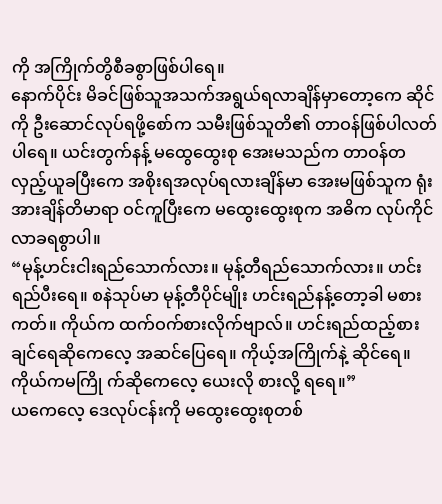ကို အကြိုက်တွိစီခစွာဖြစ်ပါရေ။
နောက်ပိုင်း မိခင်ဖြစ်သူအသက်အရွယ်ရလာချိန်မှာတော့ကေ ဆိုင်ကို ဦးဆောင်လုပ်ရဖို့စော်က သမီးဖြစ်သူတိ၏ တာဝန်ဖြစ်ပါလတ်ပါရေ။ ယင်းတွက်နန့် မထွေထွေးစု အေးမသည်က တာဝန်တလှည့်ယူခပြီးကေ အစိုးရအလုပ်ရလားချိန်မာ အေးမဖြစ်သူက ရုံးအားချိန်တိမာရာ ဝင်ကူပြီးကေ မထွေးထွေးစုက အဓိက လုပ်ကိုင်လာခရစွာပါ။
“မုန့်ဟင်းငါးရည်သောက်လား။ မုန့်တီရည်သောက်လား။ ဟင်းရည်ပီးရေ။ စနဲသုပ်မာ မုန့်တီပိုင်မျိုး ဟင်းရည်နန့်တော့ခါ မစားကတ်။ ကိုယ်က ထက်ဝက်စားလိုက်ဗျာလ်။ ဟင်းရည်ထည့်စားချင်ရေဆိုကေလေ့ အဆင်ပြေရေ။ ကိုယ့်အကြိုက်နဲ့ ဆိုင်ရေ။ ကိုယ်ကမကြို က်ဆိုကေလေ့ ယေးလို စားလို့ ရရေ။”
ယကေလေ့ ဒေလုပ်ငန်းကို မထွေးထွေးစုတစ်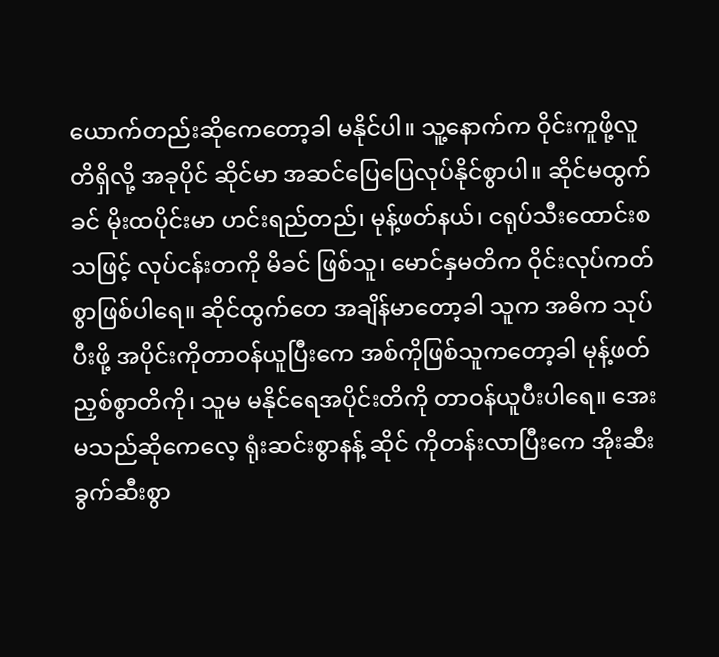ယောက်တည်းဆိုကေတော့ခါ မနိုင်ပါ။ သူ့နောက်က ဝိုင်းကူဖို့လူတိရှိလို့ အခုပိုင် ဆိုင်မာ အဆင်ပြေပြေလုပ်နိုင်စွာပါ။ ဆိုင်မထွက်ခင် မိုးထပိုင်းမာ ဟင်းရည်တည်၊ မုန့်ဖတ်နယ်၊ ငရုပ်သီးထောင်းစသဖြင့် လုပ်ငန်းတကို မိခင် ဖြစ်သူ၊ မောင်နှမတိက ဝိုင်းလုပ်ကတ်စွာဖြစ်ပါရေ။ ဆိုင်ထွက်တေ အချိန်မာတော့ခါ သူက အဓိက သုပ်ပီးဖို့ အပိုင်းကိုတာဝန်ယူပြီးကေ အစ်ကိုဖြစ်သူကတော့ခါ မုန့်ဖတ်ညှစ်စွာတိကို၊ သူမ မနိုင်ရေအပိုင်းတိကို တာဝန်ယူပီးပါရေ။ အေးမသည်ဆိုကေလေ့ ရုံးဆင်းစွာနန့် ဆိုင် ကိုတန်းလာပြီးကေ အိုးဆီးခွက်ဆီးစွာ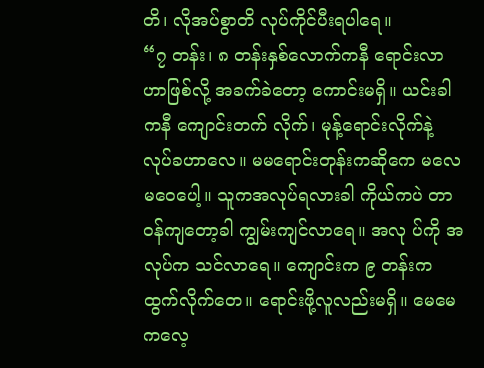တိ၊ လိုအပ်စွာတိ လုပ်ကိုင်ပီးရပါရေ။
“၇ တန်း၊ ၈ တန်းနှစ်လောက်ကနီ ရောင်းလာဟာဖြစ်လို့ အခက်ခဲတော့ ကောင်းမရှိ။ ယင်းခါကနီ ကျောင်းတက် လိုက်၊ မုန့်ရောင်းလိုက်နဲ့ လုပ်ခဟာလေ။ မမရောင်းတုန်းကဆိုကေ မလေမဝေပေါ့။ သူကအလုပ်ရလားခါ ကိုယ်ကပဲ တာဝန်ကျတော့ခါ ကျွမ်းကျင်လာရေ။ အလု ပ်ကို အလုပ်က သင်လာရေ။ ကျောင်းက ၉ တန်းက ထွက်လိုက်တေ။ ရောင်းဖို့လူလည်းမရှိ။ မေမေကလေ့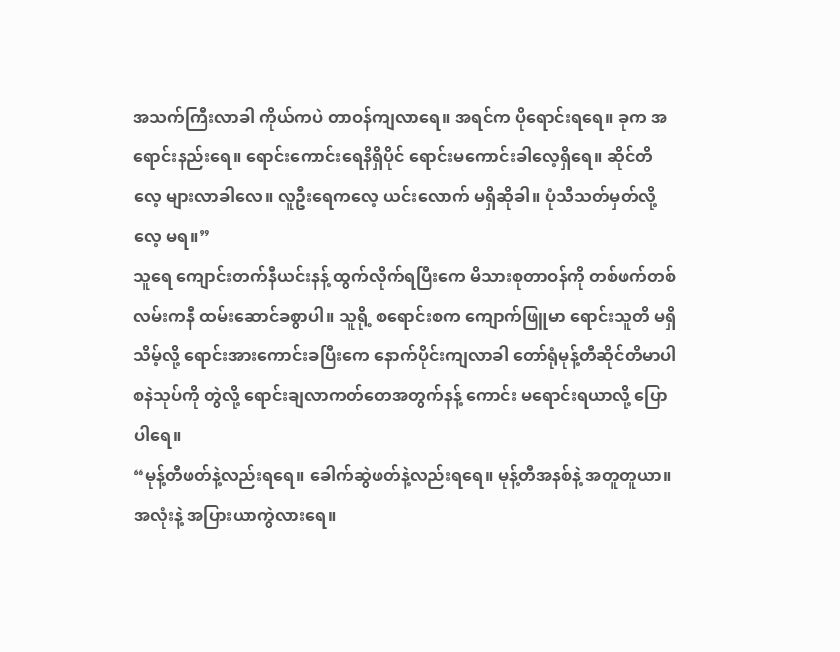အသက်ကြီးလာခါ ကိုယ်ကပဲ တာဝန်ကျလာရေ။ အရင်က ပိုရောင်းရရေ။ ခုက အရောင်းနည်းရေ။ ရောင်းကောင်းရေနိရှိပိုင် ရောင်းမကောင်းခါလေ့ရှိရေ။ ဆိုင်တိလေ့ များလာခါလေ။ လူဦးရေကလေ့ ယင်းလောက် မရှိဆိုခါ။ ပုံသီသတ်မှတ်လို့လေ့ မရ။”
သူရေ ကျောင်းတက်နီယင်းနန့် ထွက်လိုက်ရပြီးကေ မိသားစုတာဝန်ကို တစ်ဖက်တစ်လမ်းကနီ ထမ်းဆောင်ခစွာပါ။ သူရို့ စရောင်းစက ကျောက်ဖြူမာ ရောင်းသူတိ မရှိသိမ့်လို့ ရောင်းအားကောင်းခပြီးကေ နောက်ပိုင်းကျလာခါ တော်ရုံမုန့်တီဆိုင်တိမာပါ စနဲသုပ်ကို တွဲလို့ ရောင်းချလာကတ်တေအတွက်နန့် ကောင်း မရောင်းရယာလို့ ပြောပါရေ။
“မုန့်တီဖတ်နဲ့လည်းရရေ။ ခေါက်ဆွဲဖတ်နဲ့လည်းရရေ။ မုန့်တီအနစ်နဲ့ အတူတူယာ။ အလုံးနဲ့ အပြားယာကွဲလားရေ။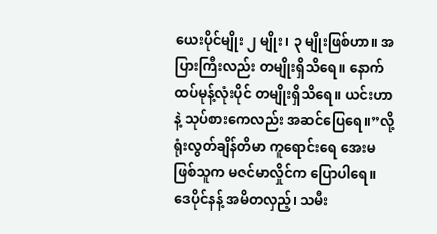ယေးပိုင်မျိုး ၂ မျိုး၊ ၃ မျိုးဖြစ်ဟာ။ အပြားကြီးလည်း တမျိုးရှိသိရေ။ နောက်ထပ်မုန့်လုံးပိုင် တမျိုးရှိသိရေ။ ယင်းဟာနဲ့ သုပ်စားကေလည်း အဆင်ပြေရေ။”လို့ ရုံးလွတ်ချိန်တိမာ ကူရောင်းရေ အေးမဖြစ်သူက မဇင်မာလှိုင်က ပြောပါရေ။
ဒေပိုင်နန့် အမိတလှည့်၊ သမီး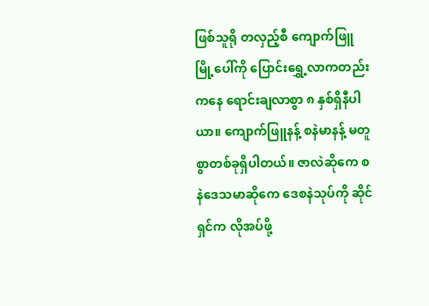ဖြစ်သူရို တလှည့်စီ ကျောက်ဖြူမြို့ပေါ်ကို ပြောင်းရွှေ့လာကတည်းကနေ ရောင်းချလာစွာ ၈ နှစ်ရှိနီပါ ယာ။ ကျောက်ဖြူနန့် စနဲမာနန့် မတူစွာတစ်ခုရှိပါတယ်။ ဇာလဲဆိုကေ စနဲဒေသမာဆိုကေ ဒေစနဲသုပ်ကို ဆိုင်ရှင်က လိုအပ်ဖို့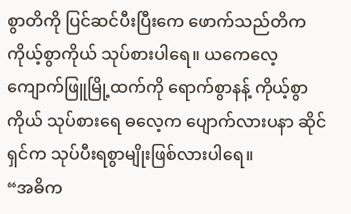စွာတိကို ပြင်ဆင်ပီးပြီးကေ ဖောက်သည်တိက ကိုယ့်စွာကိုယ် သုပ်စားပါရေ။ ယကေလေ့ ကျောက်ဖြူမြို့ထက်ကို ရောက်စွာနန့် ကိုယ့်စွာကိုယ် သုပ်စားရေ ဓလေ့က ပျောက်လားပနာ ဆိုင်ရှင်က သုပ်ပီးရစွာမျိုးဖြစ်လားပါရေ။
“အဓိက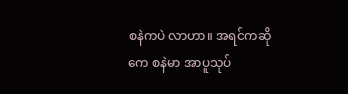စနဲကပဲ လာဟာ။ အရင်ကဆိုကေ စနဲမာ အာပူသုပ်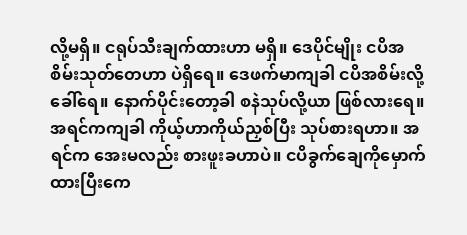လို့မရှိ။ ငရုပ်သီးချက်ထားဟာ မရှိ။ ဒေပိုင်မျိုး ငပိအစိမ်းသုတ်တေဟာ ပဲရှိရေ။ ဒေဖက်မာကျခါ ငပိအစိမ်းလို့ခေါ်ရေ။ နောက်ပိုင်းတော့ခါ စနဲသုပ်လို့ယာ ဖြစ်လားရေ။ အရင်ကကျခါ ကိုယ့်ဟာကိုယ်ညှစ်ပြီး သုပ်စားရဟာ။ အရင်က အေးမလည်း စားဖူးခဟာပဲ။ ငပိခွက်ချေကိုမှောက်ထားပြီးကေ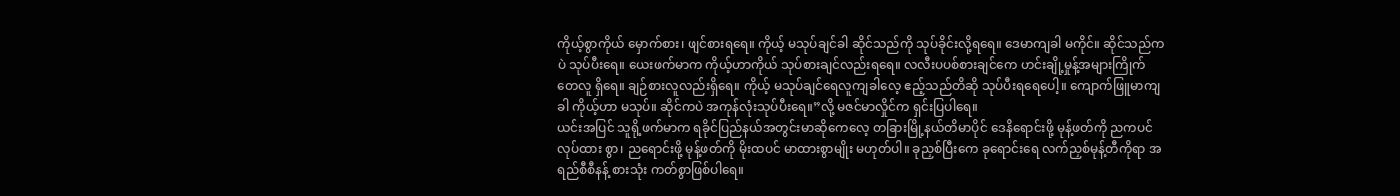ကိုယ့်စွာကိုယ် မှောက်စား၊ ဖျင်စားရရေ။ ကိုယ့် မသုပ်ချင်ခါ ဆိုင်သည်ကို သုပ်ခိုင်းလို့ရရေ။ ဒေမာကျခါ မကိုင်။ ဆိုင်သည်ကပဲ သုပ်ပီးရေ။ ယေးဖက်မာက ကိုယ့်ဟာကိုယ် သုပ်စားချင်လည်းရရေ။ လလီးပပစ်စားချင်ကေ ဟင်းချို့မှုန့်အများကြိုက်တေလူ ရှိရေ။ ချဉ်စားလူလည်းရှိရေ။ ကိုယ့် မသုပ်ချင်ရေလူကျခါလေ့ ဧည့်သည်တိဆို သုပ်ပီးရရေပေါ့။ ကျောက်ဖြူမာကျခါ ကိုယ့်ဟာ မသုပ်။ ဆိုင်ကပဲ အကုန်လုံးသုပ်ပီးရေ။”လို့ မဇင်မာလှိုင်က ရှင်းပြပါရေ။
ယင်းအပြင် သူရို့ဖက်မာက ရခိုင်ပြည်နယ်အတွင်းမာဆိုကေလေ့ တခြားမြို့နယ်တိမာပိုင် ဒေနိရောင်းဖို့ မုန့်ဖတ်ကို ညကပင် လုပ်ထား စွာ၊ ညရောင်းဖို့ မုန့်ဖတ်ကို မိုးထပင် မာထားစွာမျိုး မဟုတ်ပါ။ ခုညှစ်ပြီးကေ ခုရောင်းရေ လက်ညှစ်မုန့်တီကိုရာ အရည်စီစီနန့် စားသုံး ကတ်စွာဖြစ်ပါရေ။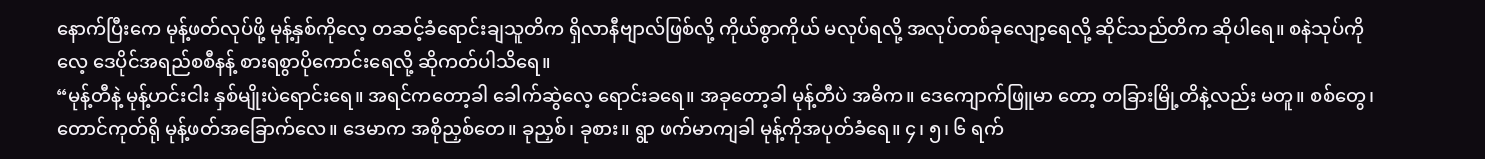နောက်ပြီးကေ မုန့်ဖတ်လုပ်ဖို့ မုန့်နှစ်ကိုလေ့ တဆင့်ခံရောင်းချသူတိက ရှိလာနီဗျာလ်ဖြစ်လို့ ကိုယ်စွာကိုယ် မလုပ်ရလို့ အလုပ်တစ်ခုလျော့ရေလို့ ဆိုင်သည်တိက ဆိုပါရေ။ စနဲသုပ်ကိုလေ့ ဒေပိုင်အရည်စစီနန့် စားရစွာပိုကောင်းရေလို့ ဆိုကတ်ပါသိရေ။
“မုန့်တီနဲ့ မုန့်ဟင်းငါး နှစ်မျိုးပဲရောင်းရေ။ အရင်ကတော့ခါ ခေါက်ဆွဲလေ့ ရောင်းခရေ။ အခုတော့ခါ မုန့်တီပဲ အဓိက။ ဒေကျောက်ဖြူမာ တော့ တခြားမြို့တိနဲ့လည်း မတူ။ စစ်တွေ၊ တောင်ကုတ်ရို မုန့်ဖတ်အခြောက်လေ။ ဒေမာက အစိုညှစ်တေ။ ခုညှစ်၊ ခုစား။ ရွာ ဖက်မာကျခါ မုန့်ကိုအပုတ်ခံရေ။ ၄၊ ၅၊ ၆ ရက်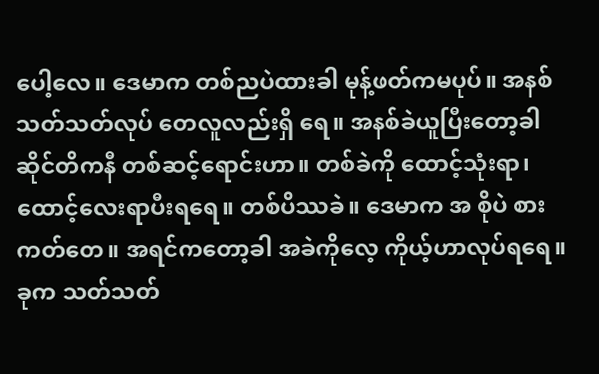ပေါ့လေ။ ဒေမာက တစ်ညပဲထားခါ မုန့်ဖတ်ကမပုပ်။ အနစ်သတ်သတ်လုပ် တေလူလည်းရှိ ရေ။ အနစ်ခဲယူပြီးတော့ခါ ဆိုင်တိကနီ တစ်ဆင့်ရောင်းဟာ။ တစ်ခဲကို ထောင့်သုံးရာ၊ ထောင့်လေးရာပီးရရေ။ တစ်ပိဿခဲ။ ဒေမာက အ စိုပဲ စားကတ်တေ။ အရင်ကတော့ခါ အခဲကိုလေ့ ကိုယ့်ဟာလုပ်ရရေ။ ခုက သတ်သတ်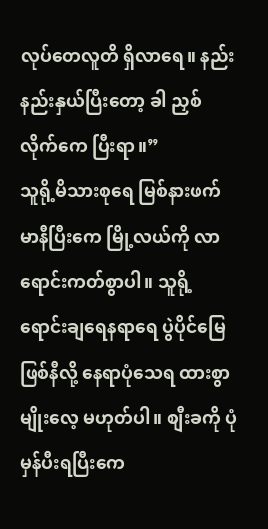လုပ်တေလူတိ ရှိလာရေ။ နည်းနည်းနှယ်ပြီးတော့ ခါ ညှစ်လိုက်ကေ ပြီးရာ။”
သူရို့မိသားစုရေ မြစ်နားဖက်မာနီပြီးကေ မြို့လယ်ကို လာရောင်းကတ်စွာပါ။ သူရို့ရောင်းချရေနရာရေ ပွဲပိုင်မြေဖြစ်နီလို့ နေရာပုံသေရ ထားစွာမျိုးလေ့ မဟုတ်ပါ။ စျီးခကို ပုံမှန်ပီးရပြီးကေ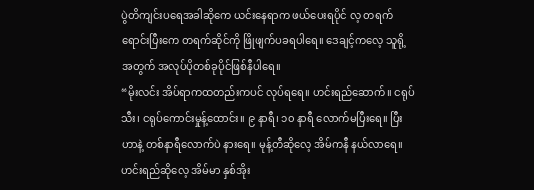ပွဲတိကျင်းပရေအခါဆိုကေ ယင်းနေရာက ဖယ်ပေးရပိုင် လ့ တရက်ရောင်းပြီးကေ တရက်ဆိုင်ကို ဖြိုဖျက်ပခရပါရေ။ ဒေချင့်ကလေ့ သူရို့အတွက် အလုပ်ပိုတစ်ခုပိုင်ဖြစ်နီပါရေ။
“မိုးလင်း အိပ်ရာကထတည်းကပင် လုပ်ရရေ။ ဟင်းရည်ဆောက်။ ငရုပ်သီး၊ ငရုပ်ကောင်းမှုန့်ထောင်း။ ၉ နာရီ၊ ၁၀ နာရီ လောက်မပြီးရေ။ ပြီးဟာနဲ့ တစ်နာရီလောက်ပဲ နားရေ။ မုန့်တီဆိုလေ့ အိမ်ကနီ နယ်လာရေ။ ဟင်းရည်ဆိုလေ့ အိမ်မာ နှစ်အိုး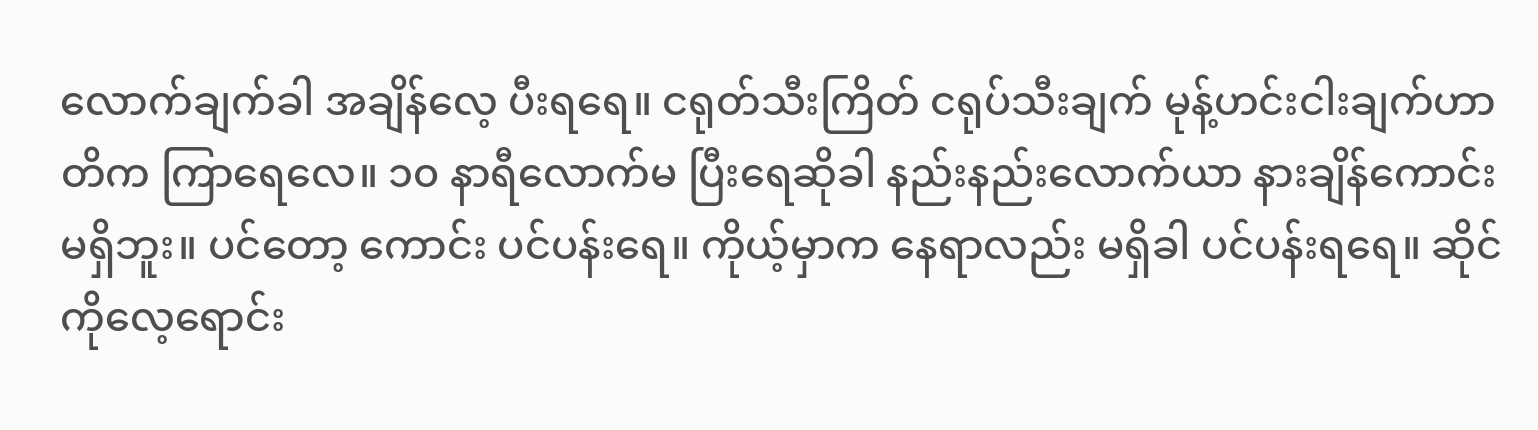လောက်ချက်ခါ အချိန်လေ့ ပီးရရေ။ ငရုတ်သီးကြိတ် ငရုပ်သီးချက် မုန့်ဟင်းငါးချက်ဟာတိက ကြာရေလေ။ ၁၀ နာရီလောက်မ ပြီးရေဆိုခါ နည်းနည်းလောက်ယာ နားချိန်ကောင်းမရှိဘူး။ ပင်တော့ ကောင်း ပင်ပန်းရေ။ ကိုယ့်မှာက နေရာလည်း မရှိခါ ပင်ပန်းရရေ။ ဆိုင်ကိုလေ့ရောင်း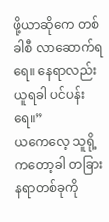ဖို့ယာဆိုကေ တစ်ခါစီ လာဆောက်ရရေ။ နေရာလည်းယူရခါ ပင်ပန်းရေ။”
ယကေလေ့ သူရို့ကတော့ခါ တခြားနရာတစ်ခုကို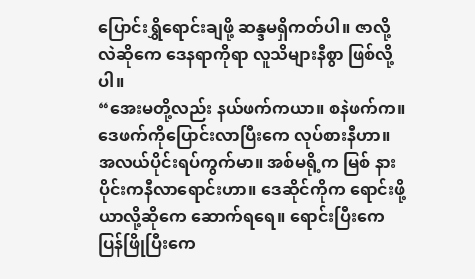ပြောင်းရွှိရောင်းချဖို့ ဆန္ဒမရှိကတ်ပါ။ ဇာလို့လဲဆိုကေ ဒေနရာကိုရာ လူသိများနီစွာ ဖြစ်လို့ပါ။
“အေးမတို့လည်း နယ်ဖက်ကယာ။ စနဲဖက်က။ ဒေဖက်ကိုပြောင်းလာပြီးကေ လုပ်စားနီဟာ။ အလယ်ပိုင်းရပ်ကွက်မာ။ အစ်မရို့က မြစ် နားပိုင်းကနီလာရောင်းဟာ။ ဒေဆိုင်ကိုက ရောင်းဖို့ယာလို့ဆိုကေ ဆောက်ရရေ။ ရောင်းပြီးကေ ပြန်ဖြိုပြီးကေ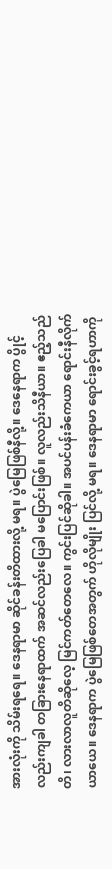အားလုံးကို သိမ်းရရေ။ ဒေနရာမာ ဆိုင်ခန်းတိထားလို့ မရ။ ပွဲမြေဖြစ်နီလို့။ ဒေနေရာက ပွိုင့်လည်းကျခါ တခြားနေရာထက် အဆင်လည်းပြေခါ မပြောင်းဖြစ်။ လူလည်းသိနီယာ။ ဧည့်သည်တိ၊ လားလာလူတိဆိုလေ့ မြင်ကတ်တေလေ။ ကွင်းပြင်ဆိုခါ။ အပင်ပန်းခံကေယာ ရောင်းနီလိုက်ယာယေ။ ဒေနရာက ပွဲမြေဖြစ်တေအတွက် ဟိုလိုမျိုး ပြင်လို့ မရ။ ဒေနရာမာ ရောင်းခွင့်ရဟာကို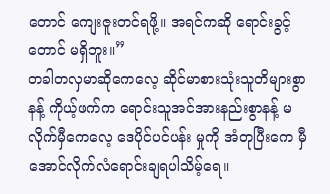တောင် ကျေးဇူးတင်ရဖို့။ အရင်ကဆို ရောင်းခွင့် တောင် မရှိဘူး။”
တခါတလှမာဆိုကေလေ့ ဆိုင်မာစားသုံးသူတိများစွာနန့် ကိုယ့်ဖက်က ရောင်းသူအင်အားနည်းစွာနန့် မလိုက်မှီကေလေ့ ဒေပိုင်ပင်ပန်း မှုကို အံတုပြီးကေ မှီအောင်လိုက်လံရောင်းချရပါသိမ့်ရေ။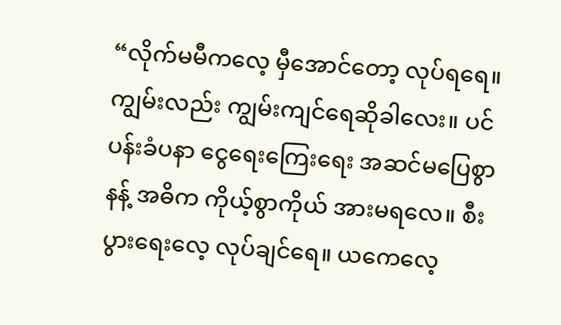“လိုက်မမီကလေ့ မှီအောင်တော့ လုပ်ရရေ။ ကျွမ်းလည်း ကျွမ်းကျင်ရေဆိုခါလေး။ ပင်ပန်းခံပနာ ငွေရေးကြေးရေး အဆင်မပြေစွာနန့် အဓိက ကိုယ့်စွာကိုယ် အားမရလေ။ စီးပွားရေးလေ့ လုပ်ချင်ရေ။ ယကေလေ့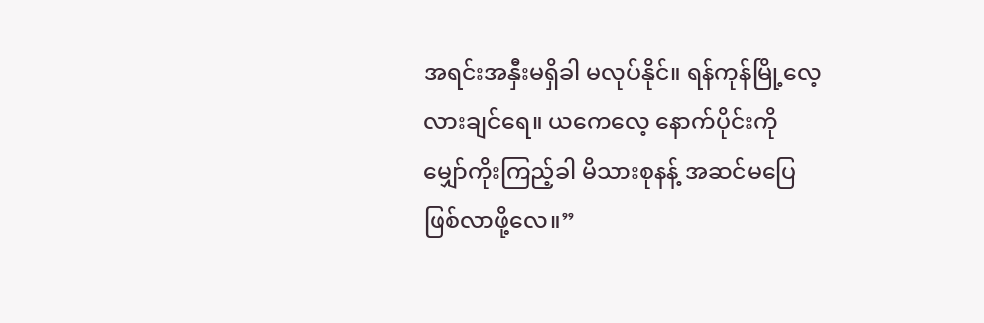အရင်းအနှီးမရှိခါ မလုပ်နိုင်။ ရန်ကုန်မြို့လေ့လားချင်ရေ။ ယကေလေ့ နောက်ပိုင်းကို မျှော်ကိုးကြည့်ခါ မိသားစုနန့် အဆင်မပြေဖြစ်လာဖို့လေ။”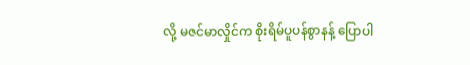လို့ မဇင်မာလှိုင်က စိုးရိမ်ပူပန်စွာနန့် ပြောပါ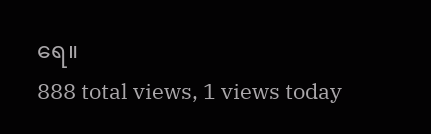ရေ။
888 total views, 1 views today